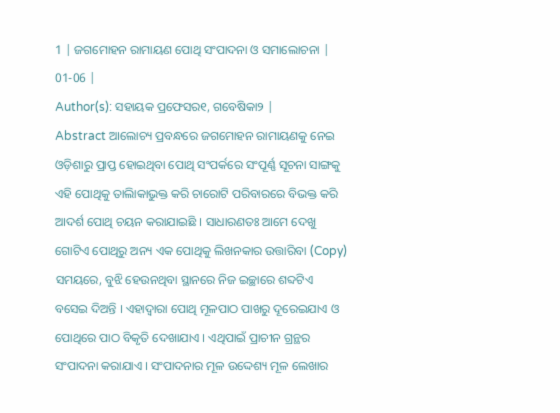1 | ଜଗମୋହନ ରାମାୟଣ ପୋଥି ସଂପାଦନା ଓ ସମାଲୋଚନା | 01-06 |
Author(s): ସହାୟକ ପ୍ରଫେସର୧, ଗବେଷିକା୨ |
Abstract ଆଲୋଚ୍ୟ ପ୍ରବନ୍ଧରେ ଜଗମୋହନ ରାମାୟଣକୁ ନେଇ ଓଡ଼ିଶାରୁ ପ୍ରାପ୍ତ ହୋଇଥିବା ପୋଥି ସଂପର୍କରେ ସଂପୂର୍ଣ୍ଣ ସୂଚନା ସାଙ୍ଗକୁ ଏହି ପୋଥିକୁ ତାଲିାକାଭୁକ୍ତ କରି ଚାରୋଟି ପରିବାରରେ ବିଭକ୍ତ କରି ଆଦର୍ଶ ପୋଥି ଚୟନ କରାଯାଇଛି । ସାଧାରଣତଃ ଆମେ ଦେଖୁ ଗୋଟିଏ ପୋଥିରୁ ଅନ୍ୟ ଏକ ପୋଥିକୁ ଲିଖନକାର ଉତ୍ତାରିବା (Copy) ସମୟରେ, ବୁଝି ହେଉନଥିବା ସ୍ଥାନରେ ନିଜ ଇଚ୍ଛାରେ ଶବ୍ଦଟିଏ ବସେଇ ଦିଅନ୍ତି । ଏହାଦ୍ୱାରା ପୋଥି ମୂଳପାଠ ପାଖରୁ ଦୂରେଇଯାଏ ଓ ପୋଥିରେ ପାଠ ବିକୃତି ଦେଖାଯାଏ । ଏଥିପାଇଁ ପ୍ରାଚୀନ ଗ୍ରନ୍ଥର ସଂପାଦନା କରାଯାଏ । ସଂପାଦନାର ମୂଳ ଉଦ୍ଦେଶ୍ୟ ମୂଳ ଲେଖାର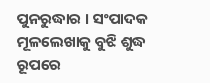ପୁନରୁଦ୍ଧାର । ସଂପାଦକ ମୂଳଲେଖାକୁ ବୁଝି ଶୁଦ୍ଧ ରୂପରେ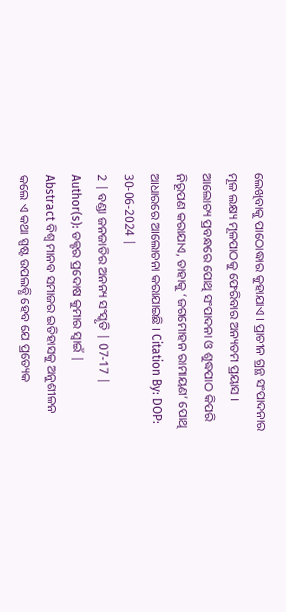ଲେଖିବାକୁ ପାଠୋଦ୍ଧାର କୁହାଯାଏ । ପ୍ରାଚୀନ ଗ୍ରନ୍ଥ ସଂପାଦନାର ମୂଳ ଲକ୍ଷ୍ୟ ମୂଳପାଠକୁ ଫେରିବାର ଅନ୍ୟତମ ପ୍ରୟାସ । ଆଲୋଚ୍ୟ ପ୍ରବନ୍ଧରେ ପୋଥି ସଂପାଦନା ଓ ଶୁଦ୍ଧପାଠ କିପରି ନିରୂପଣ କରାଯାଏ, ତାହାକୁ ‘ଜଗମୋହନ ରାମାୟଣ’ ପୋଥି ଆଧାରରେ ଆଲୋଚନା କରାଯାଇଛି । Citation By: DOP: 30-06-2024 |
2 | ବଣ୍ଡା ଜନଜାତିର ଅନନ୍ୟ ସଂସ୍କୃତି | 07-17 |
Author(s): ଡକ୍ଟର ପ୍ରଦୋଷ କୁମାର ସ୍ୱାଇଁ |
Abstract ବିଶ୍ୱ ମାନବ ସମାଜର ଇତିହାସକୁ ଅନୁଶୀଳନ କଲେ ଏ କଥା ସ୍ପଷ୍ଟ ଉପଲବ୍ଧି ହେବ ଯେ ପ୍ରତ୍ୟେକ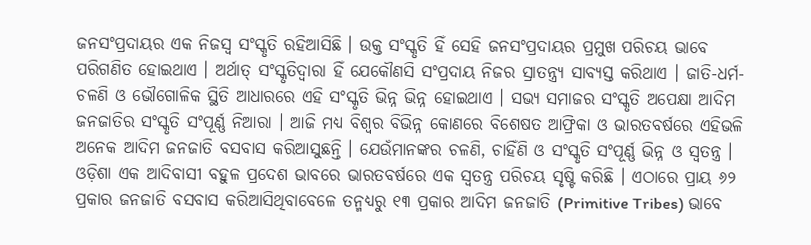ଜନସଂପ୍ରଦାୟର ଏକ ନିଜସ୍ୱ ସଂସ୍କୃତି ରହିଆସିଛି । ଉକ୍ତ ସଂସ୍କୃତି ହିଁ ସେହି ଜନସଂପ୍ରଦାୟର ପ୍ରମୁଖ ପରିଚୟ ଭାବେ ପରିଗଣିତ ହୋଇଥାଏ । ଅର୍ଥାତ୍ ସଂସ୍କୃତିଦ୍ୱାରା ହିଁ ଯେକୌଣସି ସଂପ୍ରଦାୟ ନିଜର ସ୍ରାତନ୍ତ୍ର୍ୟ ସାବ୍ୟସ୍ତ କରିଥାଏ । ଜାତି-ଧର୍ମ-ଚଳଣି ଓ ଭୌଗୋଳିକ ସ୍ଥିତି ଆଧାରରେ ଏହି ସଂସ୍କୃତି ଭିନ୍ନ ଭିନ୍ନ ହୋଇଥାଏ । ସଭ୍ୟ ସମାଜର ସଂସ୍କୃତି ଅପେକ୍ଷା ଆଦିମ ଜନଜାତିର ସଂସ୍କୃତି ସଂପୂର୍ଣ୍ଣ ନିଆରା । ଆଜି ମଧ୍ୟ ବିଶ୍ୱର ବିଭିନ୍ନ କୋଣରେ ବିଶେଷତ ଆଫ୍ରିକା ଓ ଭାରତବର୍ଷରେ ଏହିଭଳି ଅନେକ ଆଦିମ ଜନଜାତି ବସବାସ କରିଆସୁଛନ୍ତି । ଯେଉଁମାନଙ୍କର ଚଳଣି, ଚାହିଁଣି ଓ ସଂସ୍କୃତି ସଂପୂର୍ଣ୍ଣ ଭିନ୍ନ ଓ ସ୍ୱତନ୍ତ୍ର । ଓଡ଼ିଶା ଏକ ଆଦିବାସୀ ବହୁଳ ପ୍ରଦେଶ ଭାବରେ ଭାରତବର୍ଷରେ ଏକ ସ୍ୱତନ୍ତ୍ର ପରିଚୟ ସୃଷ୍ଟି କରିଛି । ଏଠାରେ ପ୍ରାୟ ୬୨ ପ୍ରକାର ଜନଜାତି ବସବାସ କରିଆସିଥିବାବେଳେ ତନ୍ମଧ୍ୟରୁ ୧୩ ପ୍ରକାର ଆଦିମ ଜନଜାତି (Primitive Tribes) ଭାବେ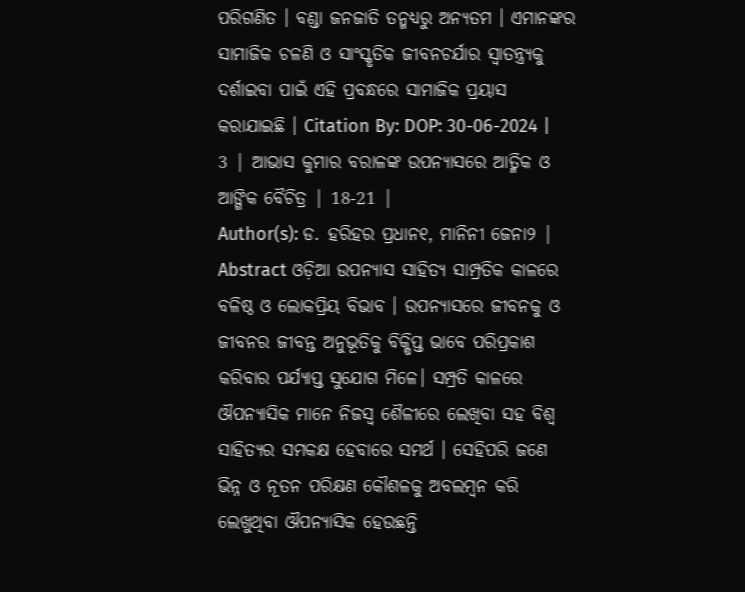ପରିଗଣିତ । ବଣ୍ଡା ଜନଜାତି ତନ୍ମଧ୍ୟରୁ ଅନ୍ୟତମ । ଏମାନଙ୍କର ସାମାଜିକ ଚଳଣି ଓ ସାଂସ୍କୃତିକ ଜୀବନଚର୍ଯାର ସ୍ୱାତନ୍ତ୍ର୍ୟକୁ ଦର୍ଶାଇବା ପାଇଁ ଏହି ପ୍ରବନ୍ଧରେ ସାମାଜିକ ପ୍ରୟାସ କରାଯାଇଛି । Citation By: DOP: 30-06-2024 |
3 | ଆଭାସ କୁମାର ବରାଳଙ୍କ ଉପନ୍ୟାସରେ ଆତ୍ମିକ ଓ ଆଙ୍ଗିକ ବୈଚିତ୍ର | 18-21 |
Author(s): ଡ. ହରିହର ପ୍ରଧାନ୧, ମାନିନୀ ଜେନା୨ |
Abstract ଓଡ଼ିଆ ଉପନ୍ୟାସ ସାହିତ୍ୟ ସାମ୍ପ୍ରତିକ କାଳରେ ବଳିଷ୍ଠ ଓ ଲୋକପ୍ରିୟ ବିଭାବ । ଉପନ୍ୟାସରେ ଜୀବନକୁ ଓ ଜୀବନର ଜୀବନ୍ତ ଅନୁଭୂତିକୁ ବିକ୍ଷିପ୍ତ ଭାବେ ପରିପ୍ରକାଶ କରିବାର ପର୍ଯ୍ୟାପ୍ତ ସୁଯୋଗ ମିଳେ। ସମ୍ପ୍ରତି କାଳରେ ଔପନ୍ୟାସିକ ମାନେ ନିଜସ୍ଵ ଶୈଳୀରେ ଲେଖିବା ସହ ବିଶ୍ଵ ସାହିତ୍ୟର ସମକକ୍ଷ ହେବାରେ ସମର୍ଥ । ସେହିପରି ଜଣେ ଭିନ୍ନ ଓ ନୂତନ ପରିକ୍ଷଣ କୌଶଳକୁ ଅବଲମ୍ବନ କରି ଲେଖୁଥିବା ଔପନ୍ୟାସିକ ହେଉଛନ୍ତି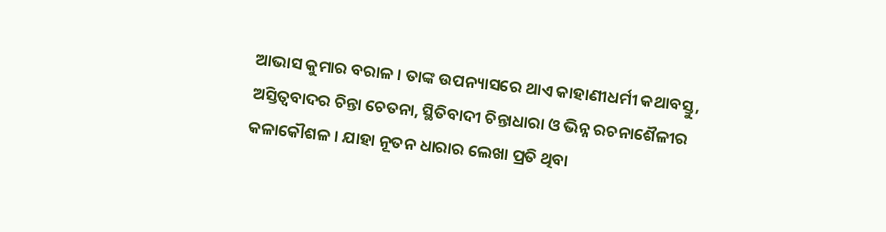ଆଭାସ କୁମାର ବରାଳ । ତାଙ୍କ ଉପନ୍ୟାସରେ ଥାଏ କାହାଣୀଧର୍ମୀ କଥାବସ୍ତୁ, ଅସ୍ତିତ୍ୱବାଦର ଚିନ୍ତା ଚେତନା, ସ୍ଥିତିବାଦୀ ଚିନ୍ତାଧାରା ଓ ଭିନ୍ନ ରଚନାଶୈଳୀର କଳାକୌଶଳ । ଯାହା ନୂତନ ଧାରାର ଲେଖା ପ୍ରତି ଥିବା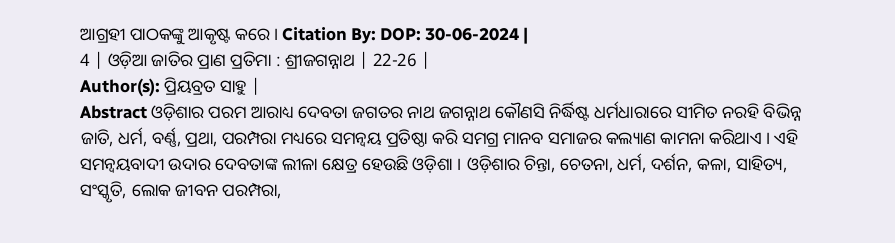ଆଗ୍ରହୀ ପାଠକଙ୍କୁ ଆକୃଷ୍ଟ କରେ। Citation By: DOP: 30-06-2024 |
4 | ଓଡ଼ିଆ ଜାତିର ପ୍ରାଣ ପ୍ରତିମା : ଶ୍ରୀଜଗନ୍ନାଥ | 22-26 |
Author(s): ପ୍ରିୟବ୍ରତ ସାହୁ |
Abstract ଓଡ଼ିଶାର ପରମ ଆରାଧ୍ୟ ଦେବତା ଜଗତର ନାଥ ଜଗନ୍ନାଥ କୌଣସି ନିର୍ଦ୍ଧିଷ୍ଟ ଧର୍ମଧାରାରେ ସୀମିତ ନରହି ବିଭିନ୍ନ ଜାତି, ଧର୍ମ, ବର୍ଣ୍ଣ, ପ୍ରଥା, ପରମ୍ପରା ମଧ୍ୟରେ ସମନ୍ୱୟ ପ୍ରତିଷ୍ଠା କରି ସମଗ୍ର ମାନବ ସମାଜର କଲ୍ୟାଣ କାମନା କରିଥାଏ । ଏହି ସମନ୍ୱୟବାଦୀ ଉଦାର ଦେବତାଙ୍କ ଲୀଳା କ୍ଷେତ୍ର ହେଉଛି ଓଡ଼ିଶା । ଓଡ଼ିଶାର ଚିନ୍ତା, ଚେତନା, ଧର୍ମ, ଦର୍ଶନ, କଳା, ସାହିତ୍ୟ, ସଂସ୍କୃତି, ଲୋକ ଜୀବନ ପରମ୍ପରା,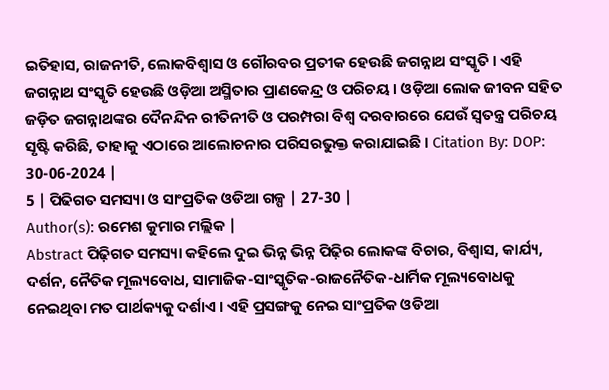ଇତିହାସ, ରାଜନୀତି, ଲୋକବିଶ୍ୱାସ ଓ ଗୌରବର ପ୍ରତୀକ ହେଉଛି ଜଗନ୍ନାଥ ସଂସ୍କୃତି । ଏହି ଜଗନ୍ନାଥ ସଂସ୍କୃତି ହେଉଛି ଓଡ଼ିଆ ଅସ୍ମିତାର ପ୍ରାଣକେନ୍ଦ୍ର ଓ ପରିଚୟ । ଓଡ଼ିଆ ଲୋକ ଜୀବନ ସହିତ ଜଡ଼ିତ ଜଗନ୍ନାଥଙ୍କର ଦୈନନ୍ଦିନ ରୀତିନୀତି ଓ ପରମ୍ପରା ବିଶ୍ଵ ଦରବାରରେ ଯେଉଁ ସ୍ଵତନ୍ତ୍ର ପରିଚୟ ସୃଷ୍ଟି କରିଛି, ତାହାକୁ ଏଠାରେ ଆଲୋଚନାର ପରିସରଭୁକ୍ତ କରାଯାଇଛି । Citation By: DOP: 30-06-2024 |
5 | ପିଢିଗତ ସମସ୍ୟା ଓ ସାଂପ୍ରତିକ ଓଡିଆ ଗଳ୍ପ | 27-30 |
Author(s): ରମେଶ କୁମାର ମଲ୍ଲିକ |
Abstract ପିଢ଼ିଗତ ସମସ୍ୟା କହିଲେ ଦୁଇ ଭିନ୍ନ ଭିନ୍ନ ପିଢ଼ିର ଲୋକଙ୍କ ବିଚାର, ବିଶ୍ୱାସ, କାର୍ଯ୍ୟ, ଦର୍ଶନ, ନୈତିକ ମୂଲ୍ୟବୋଧ, ସାମାଜିକ-ସାଂସ୍କୃତିକ-ରାଜନୈତିକ-ଧାର୍ମିକ ମୂଲ୍ୟବୋଧକୁ ନେଇଥିବା ମତ ପାର୍ଥକ୍ୟକୁ ଦର୍ଶାଏ । ଏହି ପ୍ରସଙ୍ଗକୁ ନେଇ ସାଂପ୍ରତିକ ଓଡିଆ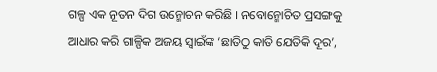ଗଳ୍ପ ଏକ ନୂତନ ଦିଗ ଉନ୍ମୋଚନ କରିଛି । ନବୋନ୍ମୋଚିତ ପ୍ରସଙ୍ଗକୁ ଆଧାର କରି ଗାଳ୍ପିକ ଅଜୟ ସ୍ୱାଇଁଙ୍କ ‘ଛାତିଠୁ କାତି ଯେତିକି ଦୂର’,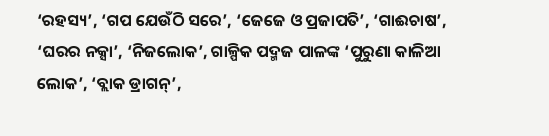‘ରହସ୍ୟ’, ‘ଗପ ଯେଉଁଠି ସରେ’, ‘ଜେଜେ ଓ ପ୍ରଜାପତି’, ‘ଗାଈଚାଷ’, ‘ଘରର ନକ୍ସା’, ‘ନିଜଲୋକ’, ଗାଳ୍ପିକ ପଦ୍ମଜ ପାଳଙ୍କ ‘ପୁରୁଣା କାଳିଆ ଲୋକ’, ‘ବ୍ଲାକ ଡ୍ରାଗନ୍’,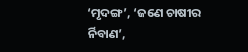‘ମୃଦଙ୍ଗ’, ‘ଜଣେ ଚାଷୀର ର୍ନିବାଣ’,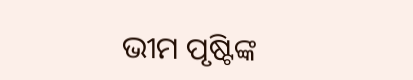ଭୀମ ପୃଷ୍ଟିଙ୍କ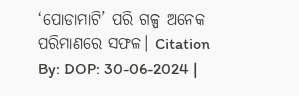‘ପୋଡାମାଟି’ ପରି ଗଳ୍ପ ଅନେକ ପରିମାଣରେ ସଫଳ। Citation By: DOP: 30-06-2024 |